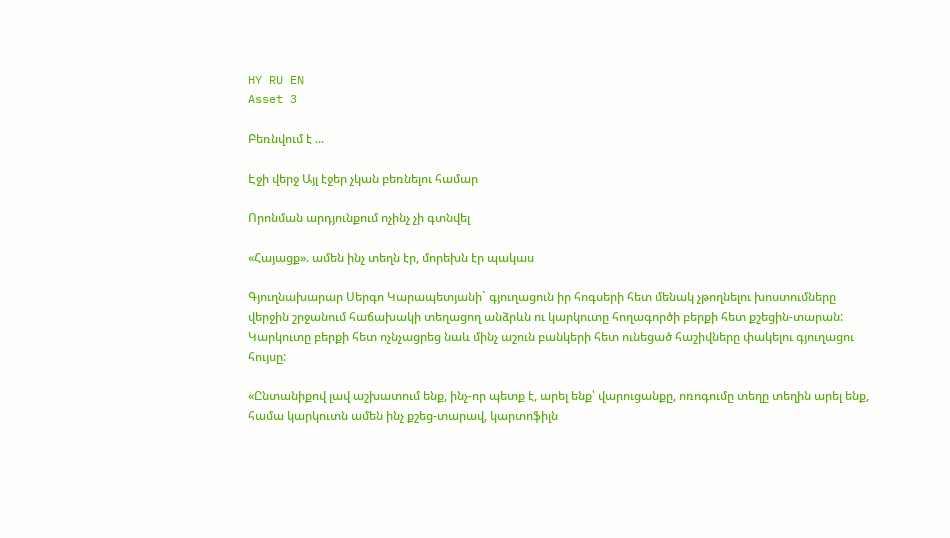HY RU EN
Asset 3

Բեռնվում է ...

Էջի վերջ Այլ էջեր չկան բեռնելու համար

Որոնման արդյունքում ոչինչ չի գտնվել

«Հայացք». ամեն ինչ տեղն էր, մորեխն էր պակաս

Գյուղնախարար Սերգո Կարապետյանի` գյուղացուն իր հոգսերի հետ մենակ չթողնելու խոստումները վերջին շրջանում հաճախակի տեղացող անձրևն ու կարկուտը հողագործի բերքի հետ քշեցին-տարան: Կարկուտը բերքի հետ ոչնչացրեց նաև մինչ աշուն բանկերի հետ ունեցած հաշիվները փակելու գյուղացու հույսը:

«Ընտանիքով լավ աշխատում ենք, ինչ-որ պետք է, արել ենք՝ վարուցանքը, ոռոգումը տեղը տեղին արել ենք, համա կարկուտն ամեն ինչ քշեց-տարավ, կարտոֆիլն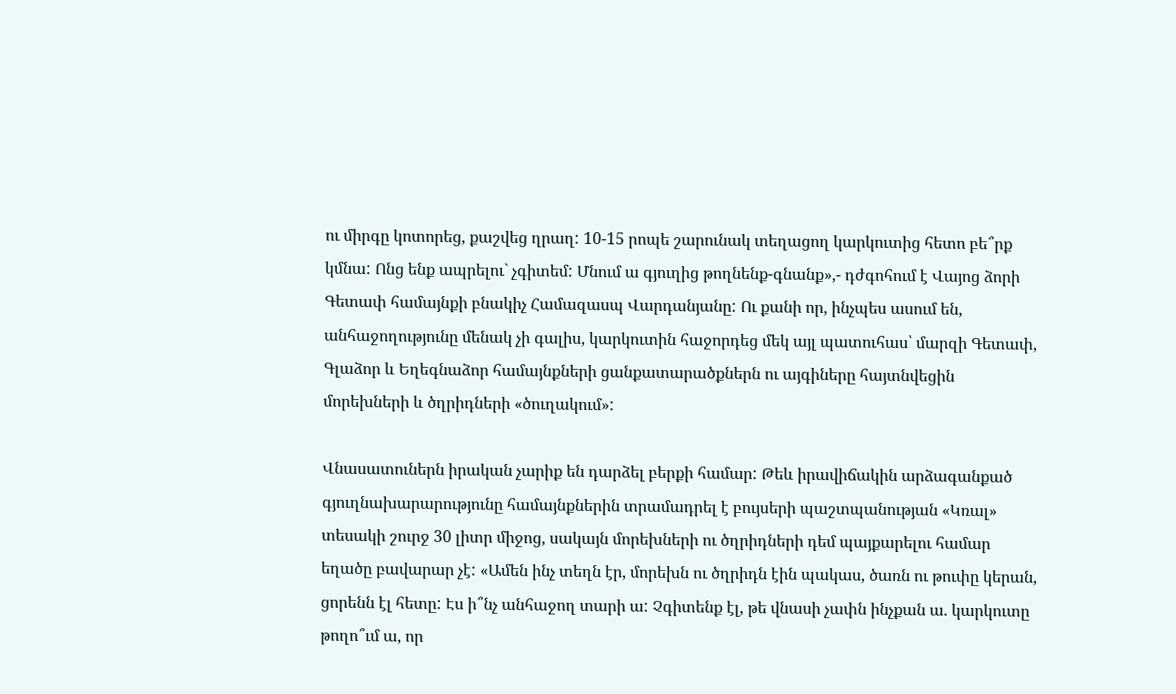ու միրգը կոտորեց, քաշվեց ղրաղ: 10-15 րոպե շարունակ տեղացող կարկուտից հետո բե՞րք կմնա: Ոնց ենք ապրելու` չգիտեմ: Մնում ա գյուղից թողնենք-գնանք»,- դժգոհում է Վայոց ձորի Գետափ համայնքի բնակիչ Համազասպ Վարդանյանը: Ու քանի որ, ինչպես ասում են, անհաջողությունը մենակ չի գալիս, կարկուտին հաջորդեց մեկ այլ պատուհաս՝ մարզի Գետափ, Գլաձոր և Եղեգնաձոր համայնքների ցանքատարածքներն ու այգիները հայտնվեցին մորեխների և ծղրիդների «ծուղակում»:

Վնասատուներն իրական չարիք են դարձել բերքի համար: Թեև իրավիճակին արձագանքած գյուղնախարարությունը համայնքներին տրամադրել է բույսերի պաշտպանության «Կռալ» տեսակի շուրջ 30 լիտր միջոց, սակայն մորեխների ու ծղրիդների դեմ պայքարելու համար եղածը բավարար չէ: «Ամեն ինչ տեղն էր, մորեխն ու ծղրիդն էին պակաս, ծառն ու թուփը կերան, ցորենն էլ հետը: Էս ի՞նչ անհաջող տարի ա: Չգիտենք էլ, թե վնասի չափն ինչքան ա. կարկուտը թողո՞ւմ ա, որ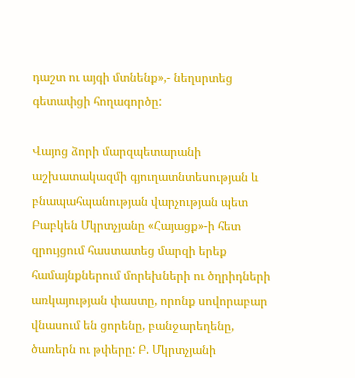դաշտ ու այգի մտնենք»,- նեղսրտեց գետափցի հողագործը:

Վայոց ձորի մարզպետարանի աշխատակազմի գյուղատնտեսության և բնապահպանության վարչության պետ Բաբկեն Մկրտչյանը «Հայացք»-ի հետ զրույցում հաստատեց մարզի երեք համայնքներում մորեխների ու ծղրիդների առկայության փաստը, որոնք սովորաբար վնասում են ցորենը, բանջարեղենը, ծառերն ու թփերը: Բ. Մկրտչյանի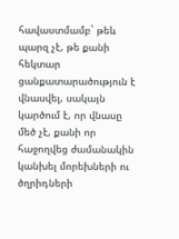հավաստմամբ` թեև պարզ չէ, թե քանի հեկտար ցանքատարածություն է վնասվել, սակայն կարծում է, որ վնասը մեծ չէ, քանի որ հաջողվեց ժամանակին կանխել մորեխների ու ծղրիդների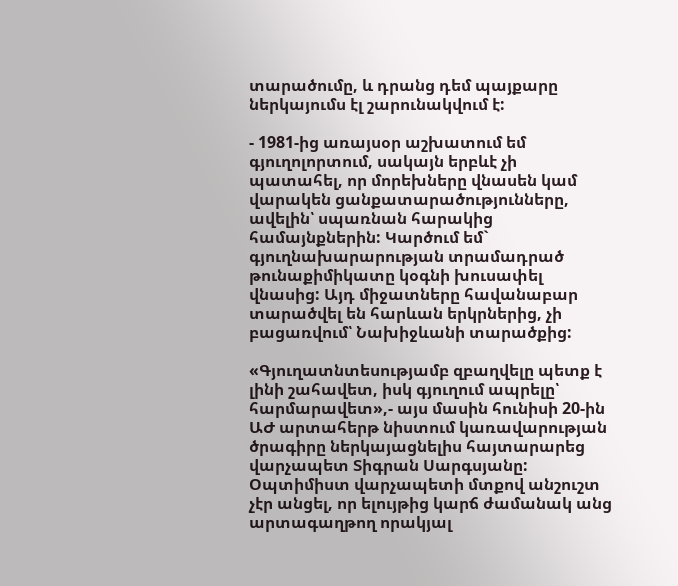տարածումը, և դրանց դեմ պայքարը ներկայումս էլ շարունակվում է:

- 1981-ից առայսօր աշխատում եմ գյուղոլորտում, սակայն երբևէ չի պատահել, որ մորեխները վնասեն կամ վարակեն ցանքատարածությունները, ավելին՝ սպառնան հարակից համայնքներին: Կարծում եմ` գյուղնախարարության տրամադրած թունաքիմիկատը կօգնի խուսափել վնասից: Այդ միջատները հավանաբար տարածվել են հարևան երկրներից, չի բացառվում՝ Նախիջևանի տարածքից:

«Գյուղատնտեսությամբ զբաղվելը պետք է լինի շահավետ, իսկ գյուղում ապրելը՝ հարմարավետ»,- այս մասին հունիսի 20-ին ԱԺ արտահերթ նիստում կառավարության ծրագիրը ներկայացնելիս հայտարարեց վարչապետ Տիգրան Սարգսյանը: Օպտիմիստ վարչապետի մտքով անշուշտ չէր անցել, որ ելույթից կարճ ժամանակ անց արտագաղթող որակյալ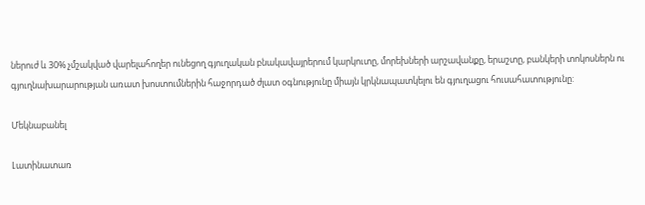ներուժ և 30% չմշակված վարելահողեր ունեցող գյուղական բնակավայրերում կարկուտը, մորեխների արշավանքը, երաշտը, բանկերի տոկոսներն ու գյուղնախարարության առատ խոստումներին հաջորդած ժլատ օգնությունը միայն կրկնապատկելու են գյուղացու հուսահատությունը:

Մեկնաբանել

Լատինատառ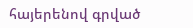հայերենով գրված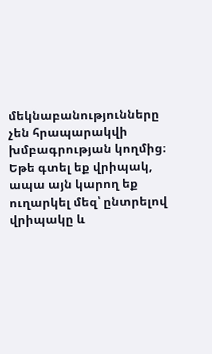մեկնաբանությունները չեն հրապարակվի խմբագրության կողմից։
Եթե գտել եք վրիպակ, ապա այն կարող եք ուղարկել մեզ՝ ընտրելով վրիպակը և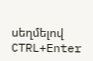սեղմելով CTRL+Enter